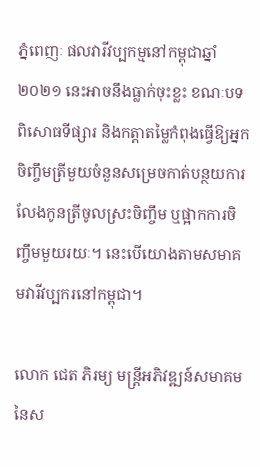ភ្នំពេញៈ ផលវារីវប្បកម្មនៅកម្ពុជាឆ្នាំ ២០២១ នេះអាចនឹងធ្លាក់ចុះខ្លះ ខណៈបទពិសោធទីផ្សារ និងកត្តាតម្លៃកំពុងធ្វើឱ្យអ្នកចិញ្ចឹមត្រីមួយចំនួនសម្រេចកាត់បន្ថយការលែងកូនត្រីចូលស្រះចិញ្ចឹម ឬផ្អាកការចិញ្ចឹមមួយរយៈ។ នេះបើយោងតាមសមាគមវារីវប្បករនៅកម្ពុជា។

លោក ជេត ភិរម្យ មន្ត្រីអភិវឌ្ឍន៍សមាគមនៃស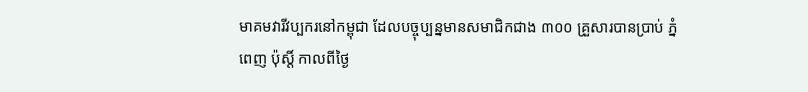មាគមវារីវប្បករនៅកម្ពុជា ដែលបច្ចុប្បន្នមានសមាជិកជាង ៣០០ គ្រួសារបានប្រាប់ ភ្នំពេញ ប៉ុស្តិ៍ កាលពីថ្ងៃ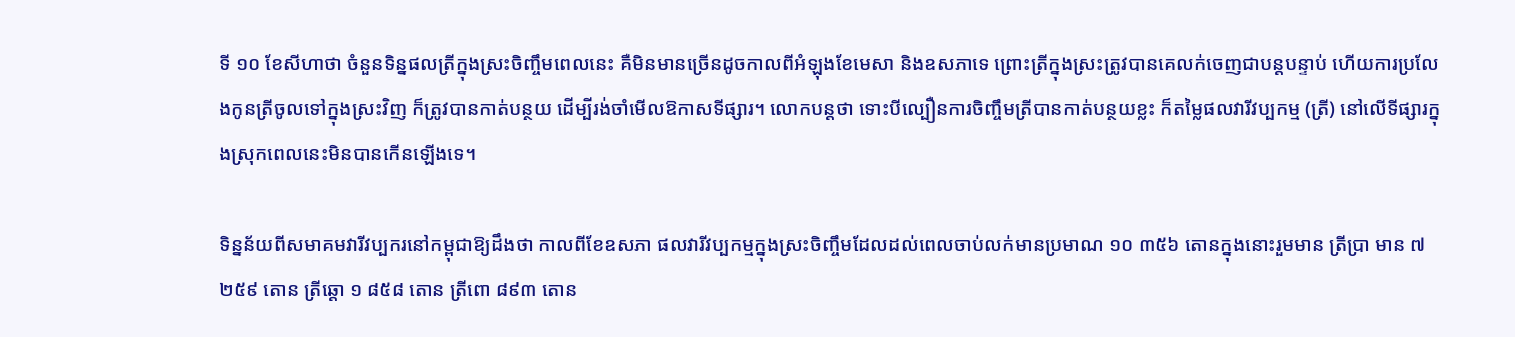ទី ១០ ខែសីហាថា ចំនួនទិន្នផលត្រីក្នុងស្រះចិញ្ចឹមពេលនេះ គឺមិនមានច្រើនដូចកាលពីអំឡុងខែមេសា និងឧសភាទេ ព្រោះត្រីក្នុងស្រះត្រូវបានគេលក់ចេញជាបន្តបន្ទាប់ ហើយការប្រលែងកូនត្រីចូលទៅក្នុងស្រះវិញ ក៏ត្រូវបានកាត់បន្ថយ ដើម្បីរង់ចាំមើលឱកាសទីផ្សារ។ លោកបន្តថា ទោះបីល្បឿនការចិញ្ចឹមត្រីបានកាត់បន្ថយខ្លះ ក៏តម្លៃផលវារីវប្បកម្ម (ត្រី) នៅលើទីផ្សារក្នុងស្រុកពេលនេះមិនបានកើនឡើងទេ។

ទិន្នន័យពីសមាគមវារីវប្បករនៅកម្ពុជាឱ្យដឹងថា កាលពីខែឧសភា ផលវារីវប្បកម្មក្នុងស្រះចិញ្ចឹមដែលដល់ពេលចាប់លក់មានប្រមាណ ១០ ៣៥៦ តោនក្នុងនោះរួមមាន ត្រីប្រា មាន ៧ ២៥៩ តោន ត្រីឆ្តោ ១ ៨៥៨ តោន ត្រីពោ ៨៩៣ តោន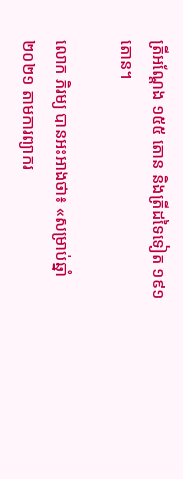ត្រីអណ្តែង ១៥៥ តោន និងត្រីដទៃទៀត ១៩១ តោន។

លោក ភិរម្យ បានអះអាងថា៖ «សម្រាប់ឆ្នាំ ២០២១ តាមការព្យាករ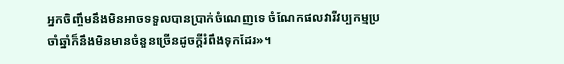អ្នកចិញ្ចឹមនឹងមិនអាចទទួលបានប្រាក់ចំណេញទេ ចំណែកផលវារីវប្បកម្មប្រចាំឆ្នាំក៏នឹងមិនមានចំនួនច្រើនដូចក្តីរំពឹងទុកដែរ»។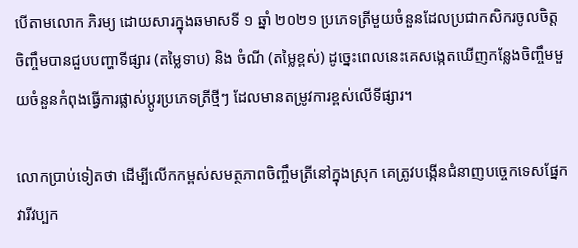បើតាមលោក ភិរម្យ ដោយសារក្នុងឆមាសទី ១ ឆ្នាំ ២០២១ ប្រភេទត្រីមួយចំនួនដែលប្រជាកសិករចូលចិត្តចិញ្ចឹមបានជួបបញ្ហាទីផ្សារ (តម្លៃទាប) និង ចំណី (តម្លៃខ្ពស់) ដូច្នេះពេលនេះគេសង្កេតឃើញកន្លែងចិញ្ចឹមមួយចំនួនកំពុងធ្វើការផ្លាស់ប្តូរប្រភេទត្រីថ្មីៗ ដែលមានតម្រូវការខ្ពស់លើទីផ្សារ។

លោកប្រាប់ទៀតថា ដើម្បីលើកកម្ពស់សមត្ថភាពចិញ្ចឹមត្រីនៅក្នុងស្រុក គេត្រូវបង្កើនជំនាញបច្ចេកទេសផ្នែកវារីវប្បក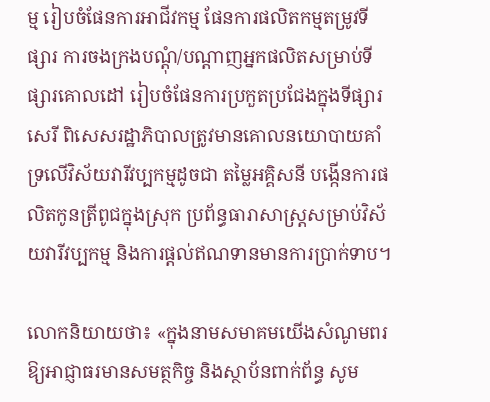ម្ម រៀបចំផែនការអាជីវកម្ម ផែនការផលិតកម្មតម្រូវទីផ្សារ ការចងក្រងបណ្តុំ/បណ្តាញអ្នកផលិតសម្រាប់ទីផ្សារគោលដៅ រៀបចំផែនការប្រកួតប្រជែងក្នុងទីផ្សារសេរី ពិសេសរដ្ឋាភិបាលត្រូវមានគោលនយោបាយគាំទ្រលើវិស័យវារីវប្បកម្មដូចជា តម្លៃអគ្គិសនី បង្កើនការផលិតកូនត្រីពូជក្នុងស្រុក ប្រព័ន្ធធារាសាស្ត្រសម្រាប់វិស័យវារីវប្បកម្ម និងការផ្តល់ឥណទានមានការប្រាក់ទាប។

លោកនិយាយថា៖ «ក្នុងនាមសមាគមយើងសំណូមពរឱ្យអាជ្ញាធរមានសមត្ថកិច្ច និងស្ថាប័នពាក់ព័ន្ធ សូម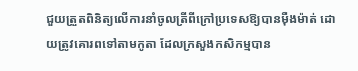ជួយត្រួតពិនិត្យលើការនាំចូលត្រីពីក្រៅប្រទេសឱ្យបានម៉ឺងម៉ាត់ ដោយត្រូវគោរពទៅតាមកូតា ដែលក្រសួងកសិកម្មបាន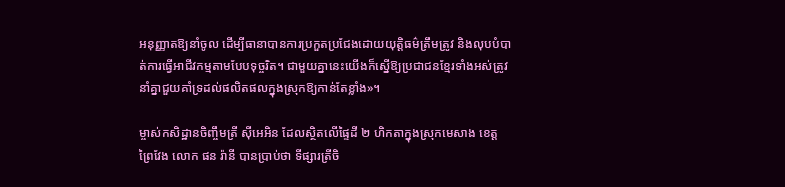អនុញ្ញាតឱ្យនាំចូល ដើម្បីធានាបានការប្រកួតប្រជែងដោយយុត្តិធម៌ត្រឹមត្រូវ និងលុបបំបាត់ការធ្វើអាជីវកម្មតាមបែបទុច្ចរិត។ ជាមួយគ្នានេះយើងក៏ស្នើឱ្យប្រជាជនខ្មែរទាំងអស់ត្រូវនាំគ្នាជួយគាំទ្រដល់ផលិតផលក្នុងស្រុកឱ្យកាន់តែខ្លាំង»។

ម្ចាស់កសិដ្ឋានចិញ្ចឹមត្រី ស៊ីអេអិន ដែលស្ថិតលើផ្ទៃដី ២ ហិកតាក្នុងស្រុកមេសាង ខេត្តព្រៃវែង លោក ផន រ៉ានី បានប្រាប់ថា ទីផ្សារត្រីចិ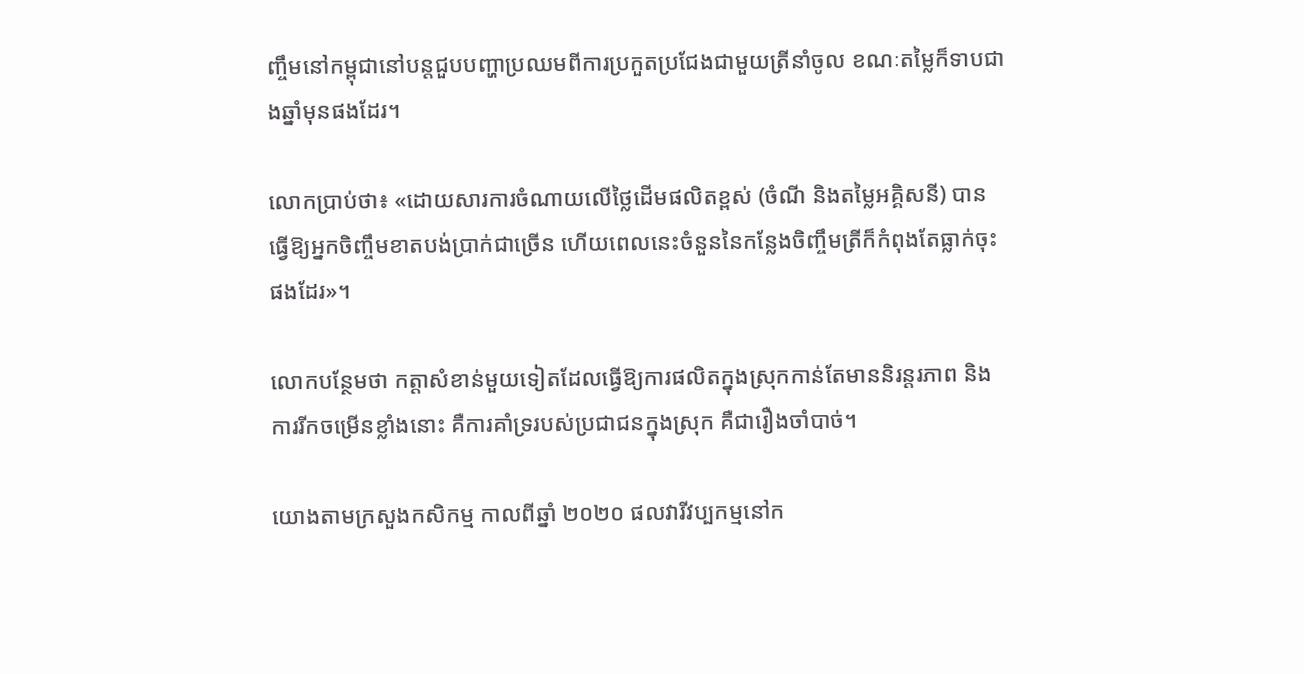ញ្ចឹមនៅកម្ពុជានៅបន្តជួបបញ្ហាប្រឈមពីការប្រកួតប្រជែងជាមួយត្រីនាំចូល ខណៈតម្លៃក៏ទាបជាងឆ្នាំមុនផងដែរ។

លោកប្រាប់ថា៖ «ដោយសារការចំណាយលើថ្លៃដើមផលិតខ្ពស់ (ចំណី និងតម្លៃអគ្គិសនី) បានធ្វើឱ្យអ្នកចិញ្ចឹមខាតបង់ប្រាក់ជាច្រើន ហើយពេលនេះចំនួននៃកន្លែងចិញ្ចឹមត្រីក៏កំពុងតែធ្លាក់ចុះផងដែរ»។

លោកបន្ថែមថា កត្តាសំខាន់មួយទៀតដែលធ្វើឱ្យការផលិតក្នុងស្រុកកាន់តែមាននិរន្តរភាព និងការរីកចម្រើនខ្លាំងនោះ គឺការគាំទ្ររបស់ប្រជាជនក្នុងស្រុក គឺជារឿងចាំបាច់។

យោងតាមក្រសួងកសិកម្ម កាលពីឆ្នាំ ២០២០ ផលវារីវប្បកម្មនៅក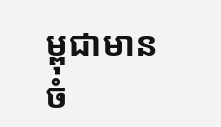ម្ពុជាមានចំ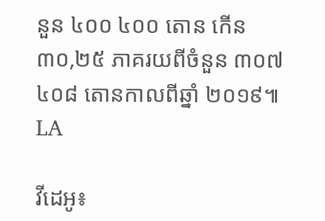នួន ៤០០ ៤០០ តោន កើន ៣០,២៥ ភាគរយពីចំនួន ៣០៧ ៤០៨ តោនកាលពីឆ្នាំ ២០១៩៕ LA

វីដេអូ៖